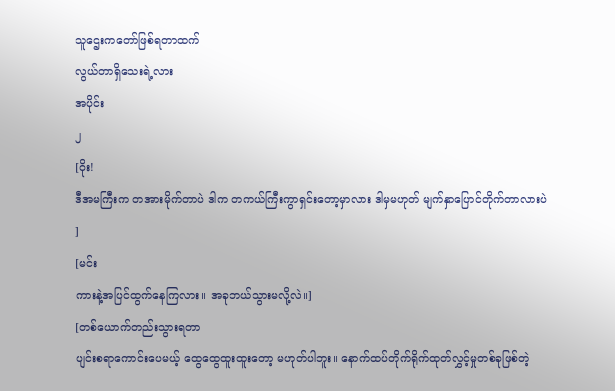သူဌေးကတော်ဖြစ်ရတာထက်
လွယ်တာရှိသေးရဲ့လား
အပိုင်း
၂
[ဝိုး!
ဒီအမကြီးက တအားမိုက်တာပဲ ဒါက တကယ်ကြီးကွာရှင်းတော့မှာလား ဒါမှမဟုတ် မျက်နှာပြောင်တိုက်တာလားပဲ
]
[မင်း
ကားနဲ့အပြင်ထွက်နေကြလား။ အခုဘယ်သွားမလို့လဲ။]
[တစ်ယောက်တည်းသွားရတာ
ပျင်းစရာကောင်းပေမယ့် ထွေထွေထူးထူးတော့ မဟုတ်ပါဘူး။ နောက်ထပ်တိုက်ရိုက်ထုတ်လွှင့်မှုတစ်ခုဖြစ်တဲ့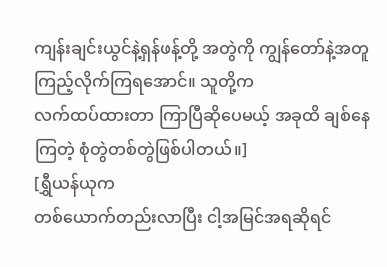ကျန်းချင်းယွင်နဲ့ရှန်ဖန့်တို့ အတွဲကို ကျွန်တော်နဲ့အတူ ကြည့်လိုက်ကြရအောင်။ သူတို့က
လက်ထပ်ထားတာ ကြာပြီဆိုပေမယ့် အခုထိ ချစ်နေကြတဲ့ စုံတွဲတစ်တွဲဖြစ်ပါတယ်။]
[ရွှီယန်ယုက
တစ်ယောက်တည်းလာပြီး ငါ့အမြင်အရဆိုရင်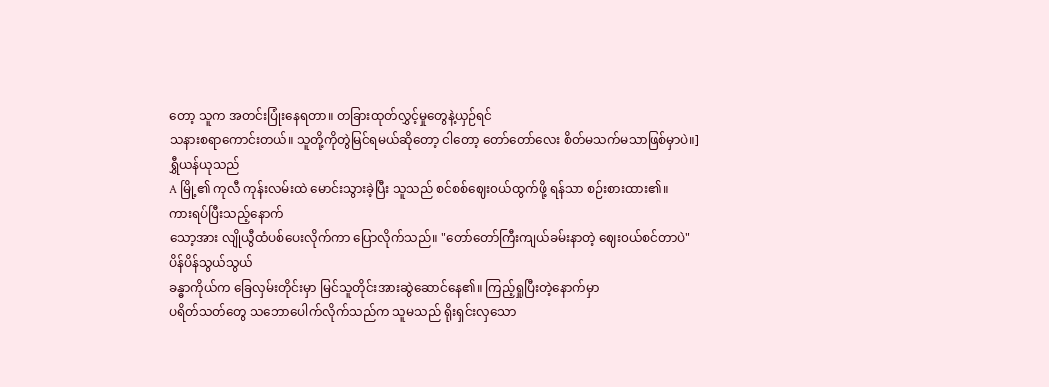တော့ သူက အတင်းပြုံးနေရတာ။ တခြားထုတ်လွှင့်မှုတွေနဲ့ယှဉ်ရင်
သနားစရာကောင်းတယ်။ သူတို့ကိုတွဲမြင်ရမယ်ဆိုတော့ ငါတော့ တော်တော်လေး စိတ်မသက်မသာဖြစ်မှာပဲ။]
ရွှီယန်ယုသည်
A မြို့၏ ကုလီ ကုန်းလမ်းထဲ မောင်းသွားခဲ့ပြီး သူသည် စင်စစ်ဈေး၀ယ်ထွက်ဖို့ ရန်သာ စဉ်းစားထား၏။
ကားရပ်ပြီးသည့်နောက်
သော့အား လျိုယွီထံပစ်ပေးလိုက်ကာ ပြောလိုက်သည်။ "တော်တော်ကြီးကျယ်ခမ်းနာတဲ့ ဈေး၀ယ်စင်တာပဲ"
ပိန်ပိန်သွယ်သွယ်
ခန္ဓာကိုယ်က ခြေလှမ်းတိုင်းမှာ မြင်သူတိုင်းအားဆွဲဆောင်နေ၏။ ကြည့်ရှုပြီးတဲ့နောက်မှာ
ပရိတ်သတ်တွေ သဘောပေါက်လိုက်သည်က သူမသည် ရိုးရှင်းလှသော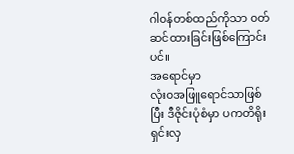ဂါ၀န်တစ်ထည်ကိုသာ ၀တ်ဆင်ထားခြင်းဖြစ်ကြောင်းပင်။
အရောင်မှာ
လုံး၀အဖြူရောင်သာဖြစ်ပြီး ဒီဇိုင်းပုံစံမှာ ပကတိရိုးရှင်းလှ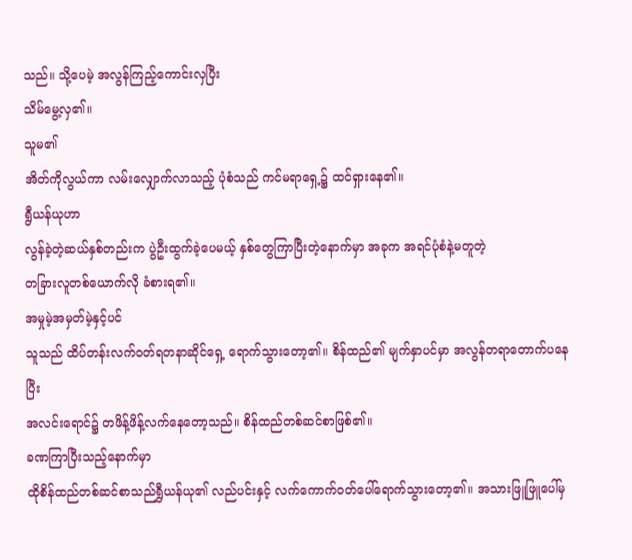သည်။ သို့ပေမဲ့ အလွန်ကြည့်ကောင်းလှပြီး
သိမ်မွေ့လှ၏။
သူမ၏
အိတ်ကိုလွယ်ကာ လမ်းလျှောက်လာသည့် ပုံစံသည် ကင်မရာရှေ့၌ ထင်ရှားနေ၏။
ရွီယန်ယုဟာ
လွန်ခဲ့တဲ့ဆယ်နှစ်တည်းက ပွဲဦးထွက်ခဲ့ပေမယ့် နှစ်တွေကြာပြီးတဲ့နောက်မှာ အခုက အရင်ပုံစံနဲ့မတူတဲ့
တခြားလူတစ်ယောက်လို ခံစားရ၏။
အမှုမဲ့အမှတ်မဲ့နှင့်ပင်
သူသည် ထိပ်တန်းလက်၀တ်ရတနာဆိုင်ရှေ့ ရောက်သွားတော့၏။ စိန်ထည်၏ မျက်နှာပင်မှာ အလွန်တရာတောက်ပနေပြီး
အလင်းရောင်၌ တဖိန့်ဖိန့်လက်နေတော့သည်။ စိန်ထည်တစ်ဆင်စာဖြစ်၏။
ခဏကြာပြီးသည့်နောက်မှာ
ထိုစိန်ထည်တစ်ဆင်စာသည်ရွှီယန်ယု၏ လည်ပင်းနှင့် လက်ကောက်၀တ်ပေါ်ရောက်သွားတော့၏။ အသားဖြူဖြူပေါ်မှ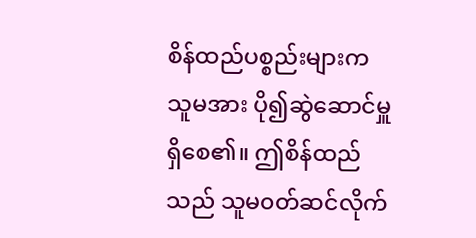စိန်ထည်ပစ္စည်းများက သူမအား ပို၍ဆွဲဆောင်မှူရှိစေ၏။ ဤစိန်ထည်သည် သူမ၀တ်ဆင်လိုက်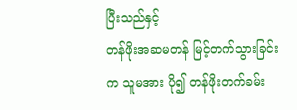ပြီးသည်နှင့်
တန်ဖိုးအဆမတန် မြင့်တက်သွားခြင်းက သူမအား ပို၍ တန်ဖိုးတက်ခမ်း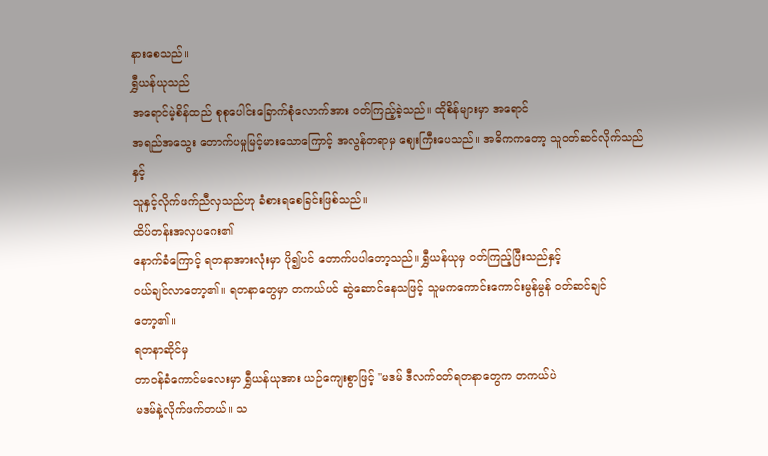နားစေသည်။
ရွှီယန်ယုသည်
အရောင်မဲ့စိန်ထည် စုစုပေါင်းခြောက်စုံလောက်အား ၀တ်ကြည့်ခဲ့သည်။ ထိုစိန်များမှာ အရောင်
အရည်အသွေး တောက်ပမှုမြင့်မားသောကြောင့် အလွန်တရာမှ ဈေးကြီးပေသည်။ အဓိကကတော့ သူ၀တ်ဆင်လိုက်သည်နှင့်
သူနှင့်လိုက်ဖက်ညီလှသည်ဟု ခံစားရစေခြင်းဖြစ်သည်။
ထိပ်တန်းအလှပဂေး၏
နောက်ခံကြောင့် ရတနာအားလုံးမှာ ပို၍ပင် တောက်ပပါတော့သည်။ ရွှီယန်ယုမှ ၀တ်ကြည့်ပြီးသည်နှင့်
၀ယ်ချင်လာတော့၏။ ရတနာတွေမှာ တကယ်ပင် ဆွဲဆောင်နေသဖြင့် သူမကကောင်းကောင်းမွန်မွန် ၀တ်ဆင်ချင်တော့၏။
ရတနာဆိုင်မှ
တာ၀န်ခံကောင်မလေးမှာ ရွှီယန်ယုအား ယဉ်ကျေးစွာဖြင့် "မဒမ် ဒီလက်၀တ်ရတနာတွေက တကယ်ပဲ
မဒမ်နဲ့လိုက်ဖက်တယ်။ သ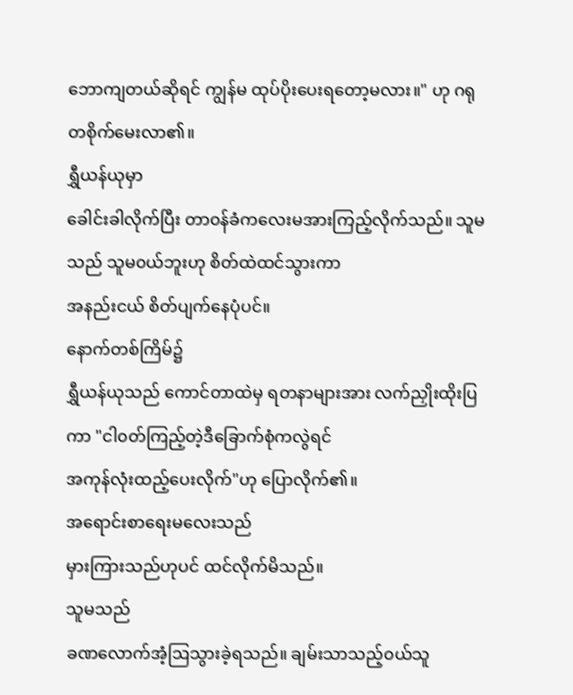ဘောကျတယ်ဆိုရင် ကျွန်မ ထုပ်ပိုးပေးရတော့မလား။" ဟု ဂရုတစိုက်မေးလာ၏။
ရွှီယန်ယုမှာ
ခေါင်းခါလိုက်ပြီး တာ၀န်ခံကလေးမအားကြည့်လိုက်သည်။ သူမသည် သူမ၀ယ်ဘူးဟု စိတ်ထဲထင်သွားကာ
အနည်းငယ် စိတ်ပျက်နေပုံပင်။
နောက်တစ်ကြိမ်၌
ရွှီယန်ယုသည် ကောင်တာထဲမှ ရတနာများအား လက်ညှိုးထိုးပြကာ "ငါ၀တ်ကြည့်တဲ့ဒီခြောက်စုံကလွဲရင်
အကုန်လုံးထည့်ပေးလိုက်"ဟု ပြောလိုက်၏။
အရောင်းစာရေးမလေးသည်
မှားကြားသည်ဟုပင် ထင်လိုက်မိသည်။
သူမသည်
ခဏလောက်အံ့ဩသွားခဲ့ရသည်။ ချမ်းသာသည့်၀ယ်သူ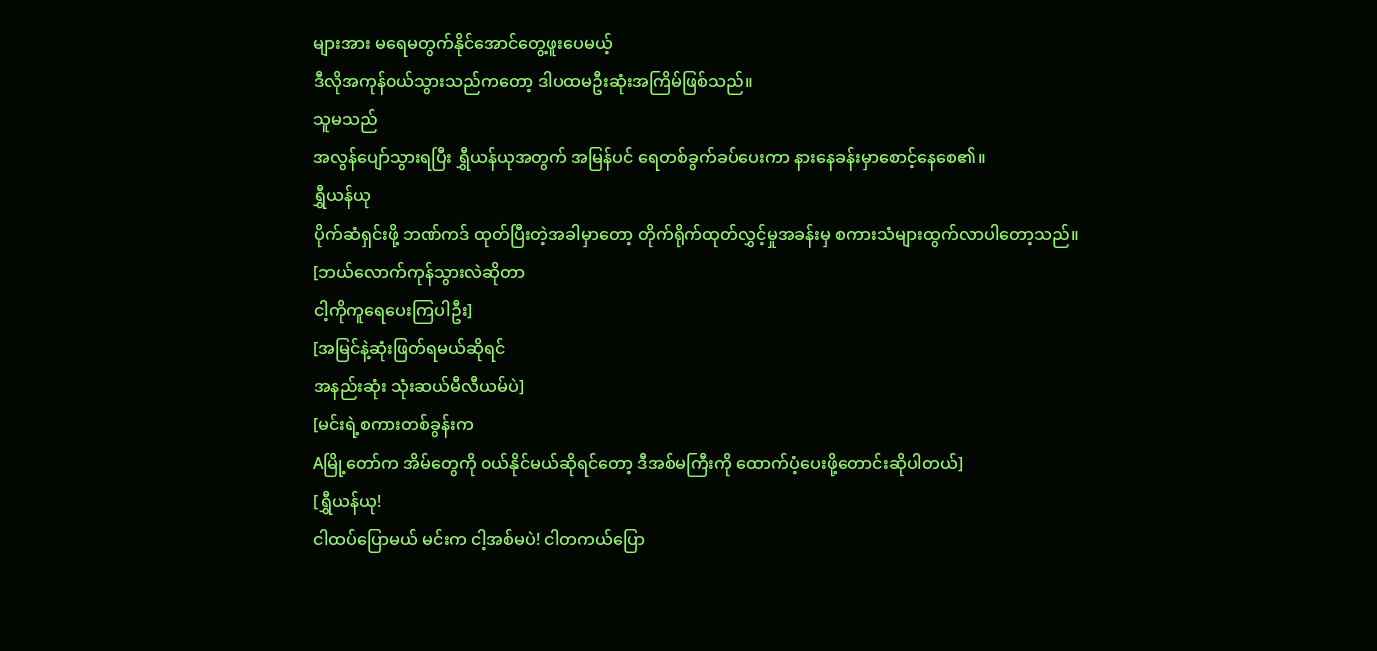များအား မရေမတွက်နိုင်အောင်တွေ့ဖူးပေမယ့်
ဒီလိုအကုန်၀ယ်သွားသည်ကတော့ ဒါပထမဦးဆုံးအကြိမ်ဖြစ်သည်။
သူမသည်
အလွန်ပျော်သွားရပြီး ရွှီယန်ယုအတွက် အမြန်ပင် ရေတစ်ခွက်ခပ်ပေးကာ နားနေခန်းမှာစောင့်နေစေ၏။
ရွှီယန်ယု
ပိုက်ဆံရှင်းဖို့ ဘဏ်ကဒ် ထုတ်ပြီးတဲ့အခါမှာတော့ တိုက်ရိုက်ထုတ်လွှင့်မှုအခန်းမှ စကားသံများထွက်လာပါတော့သည်။
[ဘယ်လောက်ကုန်သွားလဲဆိုတာ
ငါ့ကိုကူရေပေးကြပါဦး]
[အမြင်နဲ့ဆုံးဖြတ်ရမယ်ဆိုရင်
အနည်းဆုံး သုံးဆယ်မီလီယမ်ပဲ]
[မင်းရဲ့စကားတစ်ခွန်းက
Aမြို့တော်က အိမ်တွေကို ၀ယ်နိုင်မယ်ဆိုရင်တော့ ဒီအစ်မကြီးကို ထောက်ပံ့ပေးဖို့တောင်းဆိုပါတယ်]
[ရွှီယန်ယု!
ငါထပ်ပြောမယ် မင်းက ငါ့အစ်မပဲ! ငါတကယ်ပြော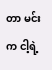တာ မင်းက ငါ့ရဲ့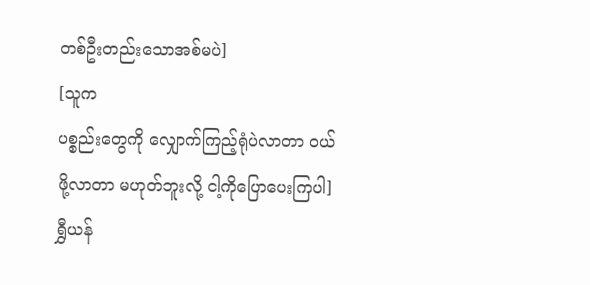တစ်ဦးတည်းသောအစ်မပဲ]
[သူက
ပစ္စည်းတွေကို လျှောက်ကြည့်ရုံပဲလာတာ ၀ယ်ဖို့လာတာ မဟုတ်ဘူးလို့ ငါ့ကိုပြောပေးကြပါ]
ရွှီယန်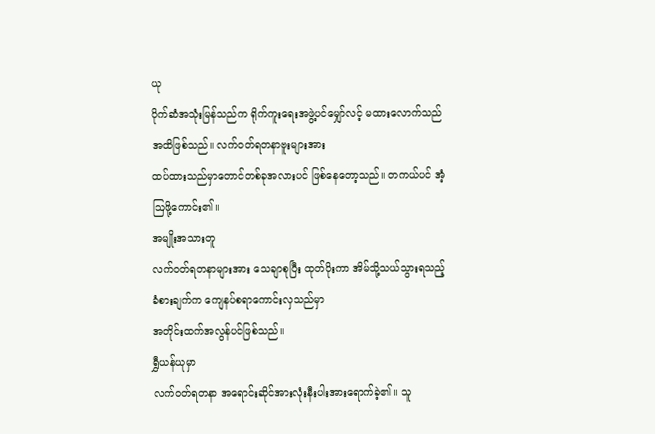ယု
ပိုက်ဆံအသုံးမြန်သည်က ရိုက်ကူးရေးအဖွဲ့ပင်မျှော်လင့် မထားလောက်သည်အထိဖြစ်သည်။ လက်၀တ်ရတနာဗူးများအား
ထပ်ထားသည်မှာတောင်တစ်ခုအလားပင် ဖြစ်နေတော့သည်။ တကယ်ပင် အံ့ဩဖို့ကောင်း၏။
အမျိုးအသားတူ
လက်၀တ်ရတနာများအား သေချာစုပြီး ထုတ်ပိုးကာ အိမ်သို့သယ်သွားရသည့် ခံစားချက်က ကျေနပ်စရာကောင်းလှသည်မှာ
အတိုင်းထက်အလွန်ပင်ဖြစ်သည်။
ရွှီယန်ယုမှာ
လက်၀တ်ရတနာ အရောင်းဆိုင်အားလုံးနီးပါးအားရောက်ခဲ့၏။ သူ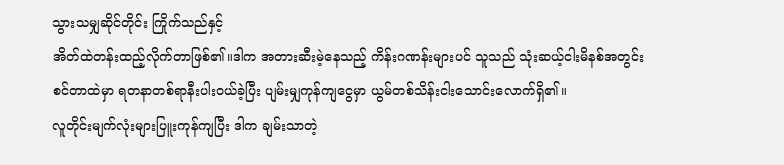သွားသမျှဆိုင်တိုင်း ကြိုက်သည်နှင့်
အိတ်ထဲတန်းထည့်လိုက်တာဖြစ်၏။ဒါက အတားဆီးမဲ့နေသည့် ကိန်းဂဏန်းများပင် သူသည် သုံးဆယ့်ငါးမိနစ်အတွင်း
စင်တာထဲမှာ ရတနာတစ်ရာနီးပါး၀ယ်ခဲ့ပြီး ပျမ်းမျှကုန်ကျငွေမှာ ယွမ်တစ်သိန်းငါးသောင်းလောက်ရှိ၏။
လူတိုင်းမျက်လုံးများပြူးကုန်ကျပြီး ဒါက ချမ်းသာတဲ့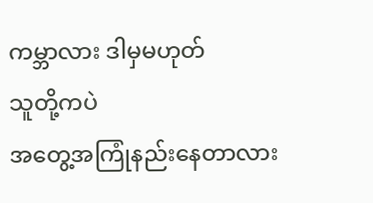ကမ္ဘာလား ဒါမှမဟုတ်
သူတို့ကပဲ
အတွေ့အကြုံနည်းနေတာလား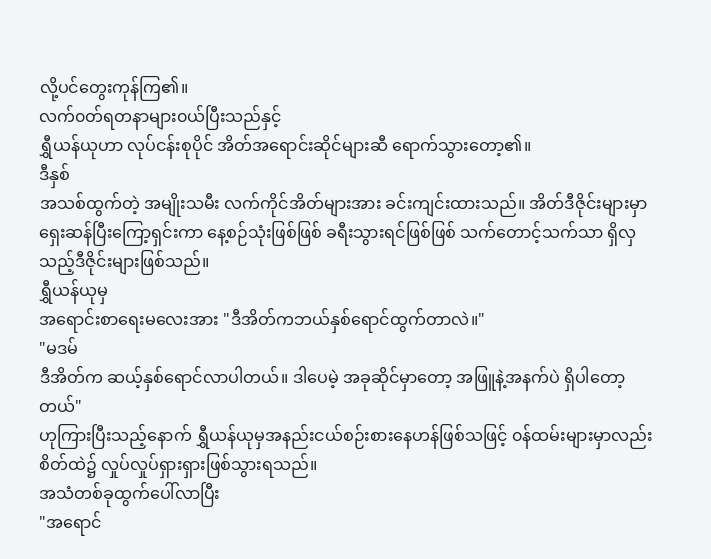လို့ပင်တွေးကုန်ကြ၏။
လက်၀တ်ရတနာများ၀ယ်ပြီးသည်နှင့်
ရွှီယန်ယုဟာ လုပ်ငန်းစုပိုင် အိတ်အရောင်းဆိုင်များဆီ ရောက်သွားတော့၏။
ဒီနှစ်
အသစ်ထွက်တဲ့ အမျိုးသမီး လက်ကိုင်အိတ်များအား ခင်းကျင်းထားသည်။ အိတ်ဒီဇိုင်းများမှာ
ရှေးဆန်ပြီးကြော့ရှင်းကာ နေ့စဉ်သုံးဖြစ်ဖြစ် ခရီးသွားရင်ဖြစ်ဖြစ် သက်တောင့်သက်သာ ရှိလှသည့်ဒီဇိုင်းများဖြစ်သည်။
ရွှီယန်ယုမှ
အရောင်းစာရေးမလေးအား "ဒီအိတ်ကဘယ်နှစ်ရောင်ထွက်တာလဲ။"
"မဒမ်
ဒီအိတ်က ဆယ့်နှစ်ရောင်လာပါတယ်။ ဒါပေမဲ့ အခုဆိုင်မှာတော့ အဖြူနဲ့အနက်ပဲ ရှိပါတော့တယ်"
ဟုကြားပြီးသည့်နောက် ရွှီယန်ယုမှအနည်းငယ်စဉ်းစားနေဟန်ဖြစ်သဖြင့် ၀န်ထမ်းများမှာလည်း
စိတ်ထဲ၌ လှုပ်လှုပ်ရှားရှားဖြစ်သွားရသည်။
အသံတစ်ခုထွက်ပေါ်လာပြီး
"အရောင်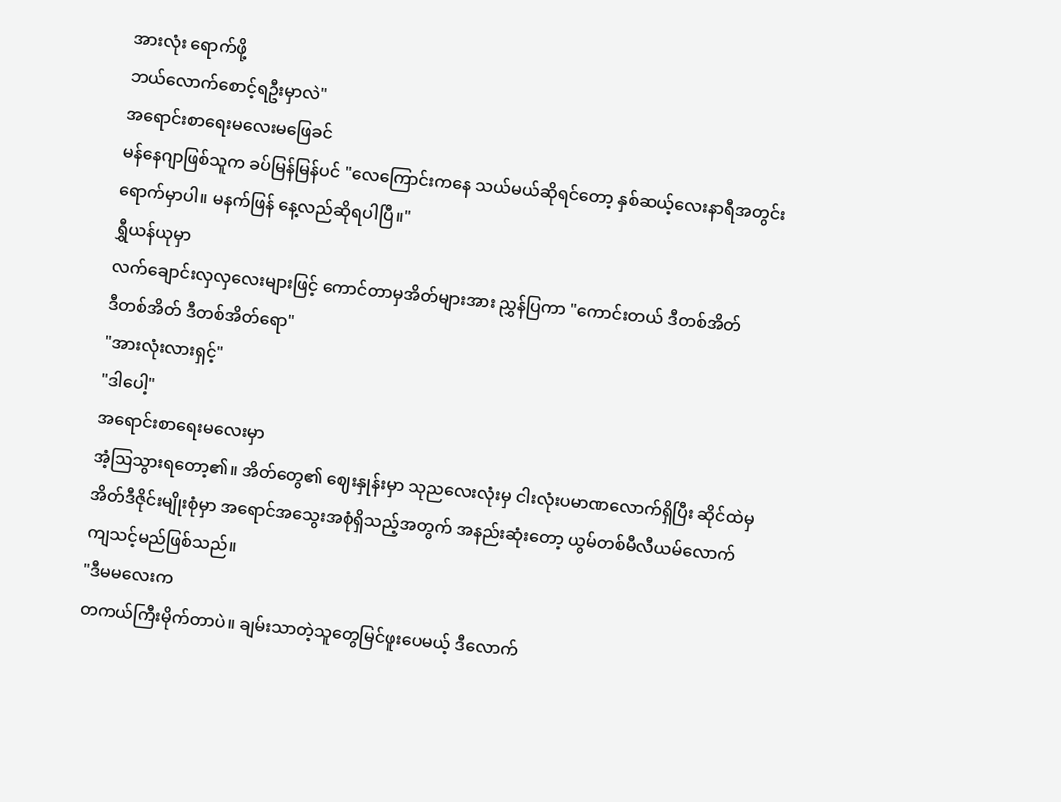အားလုံး ရောက်ဖို့
ဘယ်လောက်စောင့်ရဦးမှာလဲ"
အရောင်းစာရေးမလေးမဖြေခင်
မန်နေဂျာဖြစ်သူက ခပ်မြန်မြန်ပင် "လေကြောင်းကနေ သယ်မယ်ဆိုရင်တော့ နှစ်ဆယ့်လေးနာရီအတွင်း
ရောက်မှာပါ။ မနက်ဖြန် နေ့လည်ဆိုရပါပြီ။"
ရွှီယန်ယုမှာ
လက်ချောင်းလှလှလေးများဖြင့် ကောင်တာမှအိတ်များအား ညွှန်ပြကာ "ကောင်းတယ် ဒီတစ်အိတ်
ဒီတစ်အိတ် ဒီတစ်အိတ်ရော"
"အားလုံးလားရှင့်"
"ဒါပေါ့"
အရောင်းစာရေးမလေးမှာ
အံ့ဩသွားရတော့၏။ အိတ်တွေ၏ ဈေးနှုန်းမှာ သုညလေးလုံးမှ ငါးလုံးပမာဏလောက်ရှိပြီး ဆိုင်ထဲမှ
အိတ်ဒီဇိုင်းမျိုးစုံမှာ အရောင်အသွေးအစုံရှိသည့်အတွက် အနည်းဆုံးတော့ ယွမ်တစ်မီလီယမ်လောက်
ကျသင့်မည်ဖြစ်သည်။
"ဒီမမလေးက
တကယ်ကြီးမိုက်တာပဲ။ ချမ်းသာတဲ့သူတွေမြင်ဖူးပေမယ့် ဒီလောက်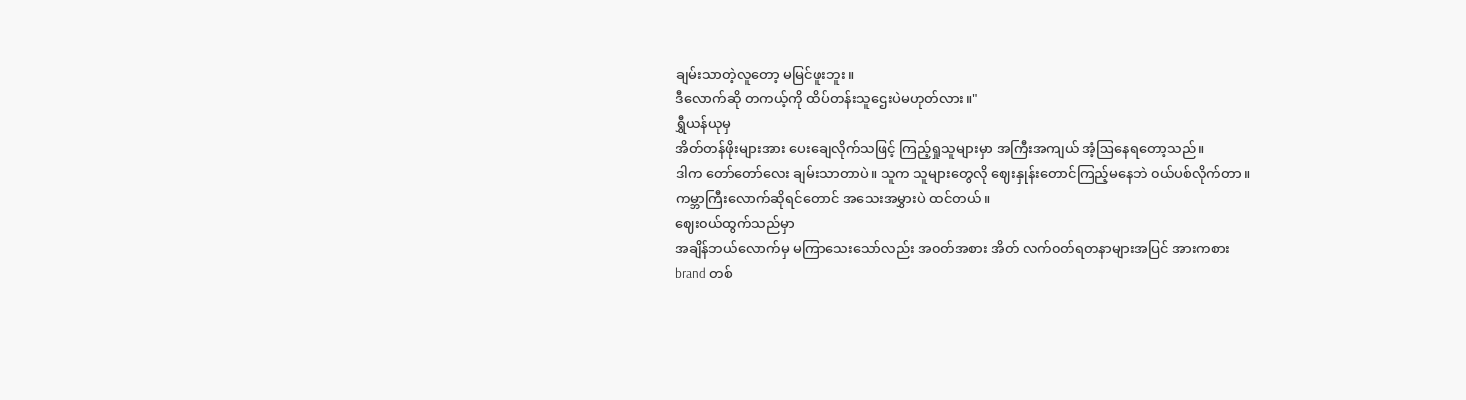ချမ်းသာတဲ့လူတော့ မမြင်ဖူးဘူး။
ဒီလောက်ဆို တကယ့်ကို ထိပ်တန်းသူဌေးပဲမဟုတ်လား။"
ရွှီယန်ယုမှ
အိတ်တန်ဖိုးများအား ပေးချေလိုက်သဖြင့် ကြည့်ရှုသူများမှာ အကြီးအကျယ် အံ့ဩနေရတော့သည်။
ဒါက တော်တော်လေး ချမ်းသာတာပဲ။ သူက သူများတွေလို ဈေးနှုန်းတောင်ကြည့်မနေဘဲ ၀ယ်ပစ်လိုက်တာ။
ကမ္ဘာကြီးလောက်ဆိုရင်တောင် အသေးအမွှားပဲ ထင်တယ်။
ဈေး၀ယ်ထွက်သည်မှာ
အချိန်ဘယ်လောက်မှ မကြာသေးသော်လည်း အ၀တ်အစား အိတ် လက်၀တ်ရတနာများအပြင် အားကစား
brand တစ်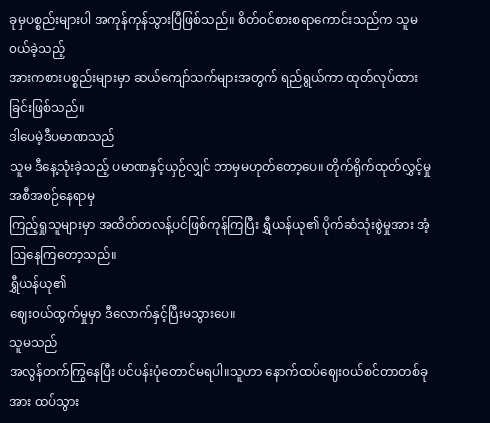ခုမှပစ္စည်းများပါ အကုန်ကုန်သွားပြီဖြစ်သည်။ စိတ်၀င်စားစရာကောင်းသည်က သူမ၀ယ်ခဲ့သည့်
အားကစားပစ္စည်းများမှာ ဆယ်ကျော်သက်များအတွက် ရည်ရွယ်ကာ ထုတ်လုပ်ထားခြင်းဖြစ်သည်။
ဒါပေမဲ့ဒီပမာဏသည်
သူမ ဒီနေ့သုံးခဲ့သည့် ပမာဏနှင့်ယှဉ်လျှင် ဘာမှမဟုတ်တော့ပေ။ တိုက်ရိုက်ထုတ်လွှင့်မှုအစီအစဉ်နေရာမှ
ကြည့်ရှုသူများမှာ အထိတ်တလန့်ပင်ဖြစ်ကုန်ကြပြီး ရွှီယန်ယု၏ ပိုက်ဆံသုံးစွဲမှုအား အံ့ဩနေကြတော့သည်။
ရွှီယန်ယု၏
ဈေး၀ယ်ထွက်မှုမှာ ဒီလောက်နှင့်ပြီးမသွားပေ။
သူမသည်
အလွန်တက်ကြွနေပြီး ပင်ပန်းပုံတောင်မရပါ။သူဟာ နောက်ထပ်ဈေး၀ယ်စင်တာတစ်ခုအား ထပ်သွား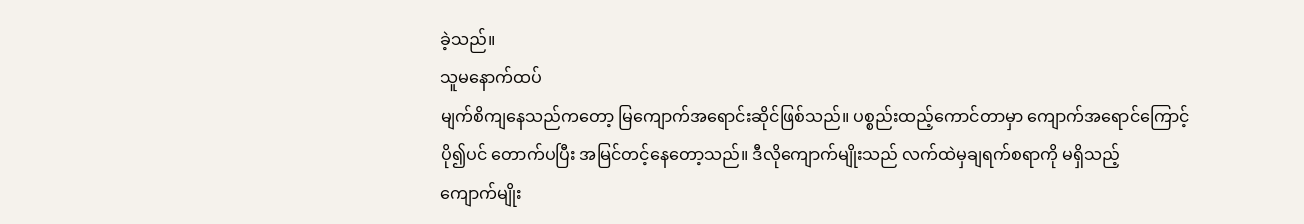ခဲ့သည်။
သူမနောက်ထပ်
မျက်စိကျနေသည်ကတော့ မြကျောက်အရောင်းဆိုင်ဖြစ်သည်။ ပစ္စည်းထည့်ကောင်တာမှာ ကျောက်အရောင်ကြောင့်
ပို၍ပင် တောက်ပပြီး အမြင်တင့်နေတော့သည်။ ဒီလိုကျောက်မျိုးသည် လက်ထဲမှချရက်စရာကို မရှိသည့်
ကျောက်မျိုး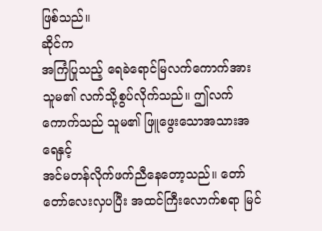ဖြစ်သည်။
ဆိုင်က
အကြံပြုသည့် ရေခဲရောင်မြလက်ကောက်အား သူမ၏ လက်သို့စွပ်လိုက်သည်။ ဤလက်ကောက်သည် သူမ၏ ဖြူဖွေးသောအသားအရေနှင့်
အင်မတန်လိုက်ဖက်ညီနေတော့သည်။ တော်တော်လေးလှပပြီး အထင်ကြီးလောက်စရာ မြင်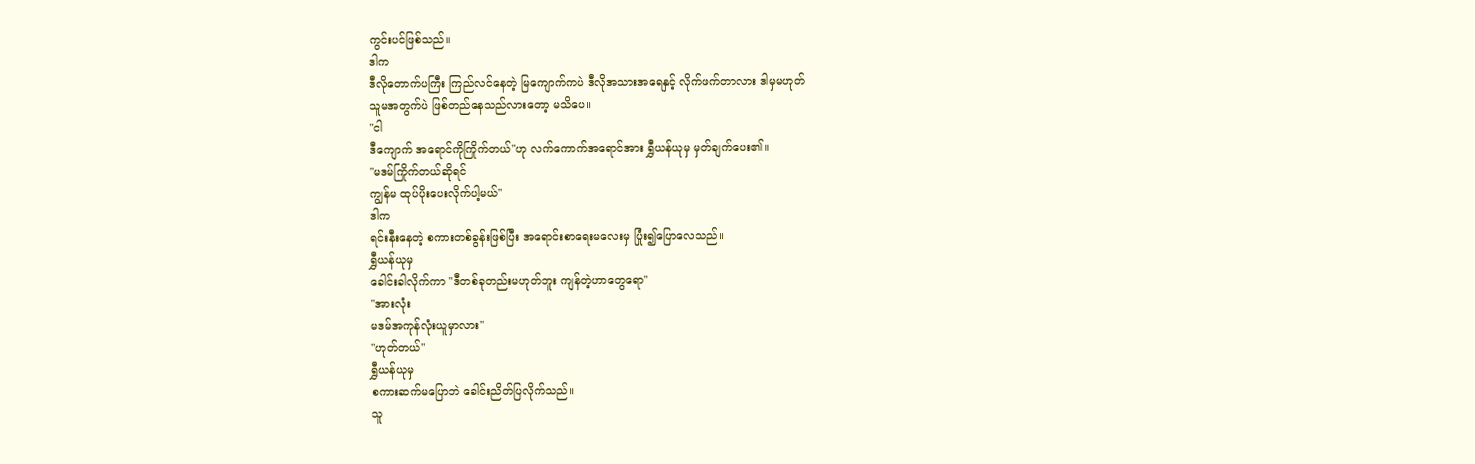ကွင်းပင်ဖြစ်သည်။
ဒါက
ဒီလိုတောက်ပကြီး ကြည်လင်နေတဲ့ မြကျောက်ကပဲ ဒီလိုအသားအရေနှင့် လိုက်ဖက်တာလား ဒါမှမဟုတ်
သူမအတွက်ပဲ ဖြစ်တည်နေသည်လားတော့ မသိပေ။
"ငါ
ဒီကျောက် အရောင်ကိုကြိုက်တယ်"ဟု လက်ကောက်အရောင်အား ရွှီယန်ယုမှ မှတ်ချက်ပေး၏။
"မဒမ်ကြိုက်တယ်ဆိုရင်
ကျွန်မ ထုပ်ပိုးပေးလိုက်ပါ့မယ်"
ဒါက
ရင်းနီးနေတဲ့ စကားတစ်ခွန်းဖြစ်ပြီး အရောင်းစာရေးမလေးမှ ပြုံး၍ပြောလေသည်။
ရွှီယန်ယုမှ
ခေါင်းခါလိုက်ကာ "ဒီတစ်ခုတည်းမဟုတ်ဘူး ကျန်တဲ့ဟာတွေရော"
"အားလုံး
မဒမ်အကုန်လုံးယူမှာလား"
"ဟုတ်တယ်"
ရွှီယန်ယုမှ
စကားဆက်မပြောဘဲ ခေါင်းညိတ်ပြလိုက်သည်။
သူ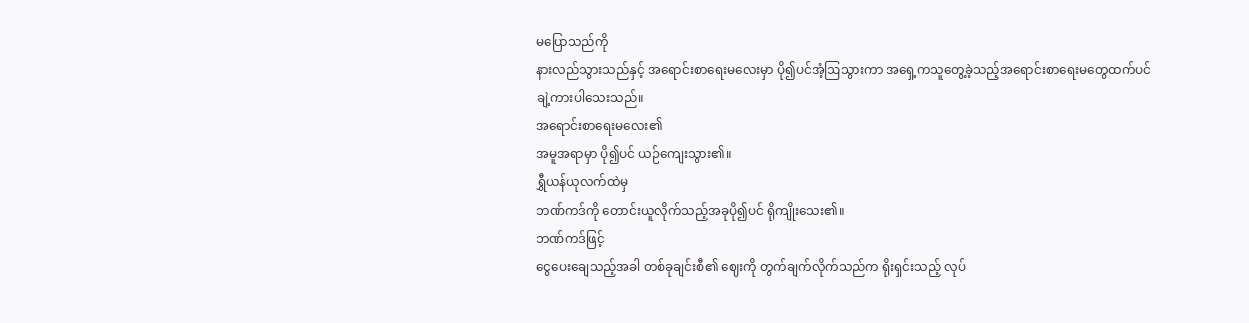မပြောသည်ကို
နားလည်သွားသည်နှင့် အရောင်းစာရေးမလေးမှာ ပို၍ပင်အံ့ဩသွားကာ အရှေ့ကသူတွေ့ခဲ့သည့်အရောင်းစာရေးမတွေထက်ပင်
ချဲ့ကားပါသေးသည်။
အရောင်းစာရေးမလေး၏
အမူအရာမှာ ပို၍ပင် ယဉ်ကျေးသွား၏။
ရွှီယန်ယုလက်ထဲမှ
ဘဏ်ကဒ်ကို တောင်းယူလိုက်သည့်အခုပို၍ပင် ရိုကျိုးသေး၏။
ဘဏ်ကဒ်ဖြင့်
ငွေပေးချေသည့်အခါ တစ်ခုချင်းစီ၏ ဈေးကို တွက်ချက်လိုက်သည်က ရိုးရှင်းသည့် လုပ်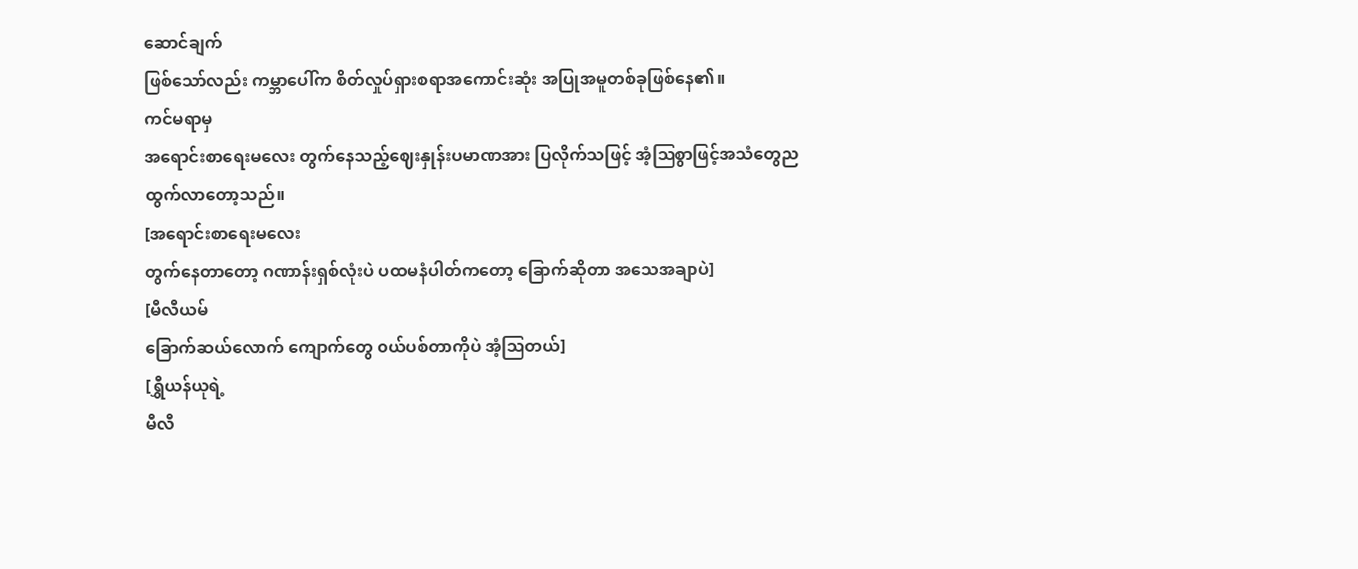ဆောင်ချက်
ဖြစ်သော်လည်း ကမ္ဘာပေါ်က စိတ်လှုပ်ရှားစရာအကောင်းဆုံး အပြုအမူတစ်ခုဖြစ်နေ၏။
ကင်မရာမှ
အရောင်းစာရေးမလေး တွက်နေသည့်ဈေးနှုန်းပမာဏအား ပြလိုက်သဖြင့် အံ့ဩစွာဖြင့်အသံတွေညထွက်လာတော့သည်။
[အရောင်းစာရေးမလေး
တွက်နေတာတော့ ဂဏာန်းရှစ်လုံးပဲ ပထမနံပါတ်ကတော့ ခြောက်ဆိုတာ အသေအချာပဲ]
[မီလီယမ်
ခြောက်ဆယ်လောက် ကျောက်တွေ ၀ယ်ပစ်တာကိုပဲ အံ့ဩတယ်]
[ရွှီယန်ယုရဲ့
မီလီ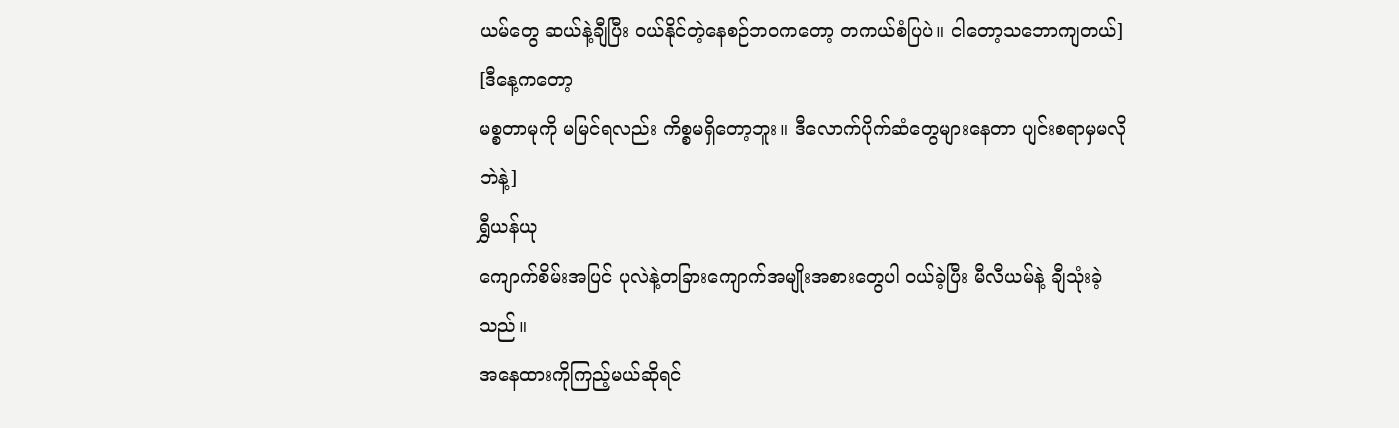ယမ်တွေ ဆယ်နဲ့ချီပြီး ၀ယ်နိုင်တဲ့နေစဉ်ဘ၀ကတော့ တကယ်စံပြပဲ။ ငါတော့သဘောကျတယ်]
[ဒီနေ့ကတော့
မစ္စတာမုကို မမြင်ရလည်း ကိစ္စမရှိတော့ဘူး။ ဒီလောက်ပိုက်ဆံတွေများနေတာ ပျင်းစရာမှမလိုဘဲနဲ့]
ရွှီယန်ယု
ကျောက်စိမ်းအပြင် ပုလဲနဲ့တခြားကျောက်အမျိုးအစားတွေပါ ၀ယ်ခဲ့ပြီး မီလီယမ်နဲ့ ချီသုံးခဲ့သည်။
အနေထားကိုကြည့်မယ်ဆိုရင်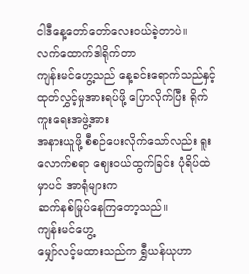ငါဒီနေ့တော်တော်လေး၀ယ်ခဲ့တာပဲ။
လက်ထောက်ဒါရိုက်တာ
ကျန်းမင်ဟွေ့သည် နေ့ခင်းရောက်သည်နှင့် ထုတ်လွှင့်မှုအားရပ်ဖို့ ပြောလိုက်ပြီး ရိုက်ကူးရေးအဖွဲ့အား
အနားယူဖို့ စီစဉ်ပေးလိုက်သော်လည်း ရူးလောက်စရာ ဈေး၀ယ်ထွက်ခြင်း ပုံရိပ်ထဲမှာပင် အာရုံများက
ဆက်နစ်မြုပ်နေကြတော့သည်။
ကျန်းမင်ဟွေ့
မျှော်လင့်မထားသည်က ရွှီယန်ယုဟာ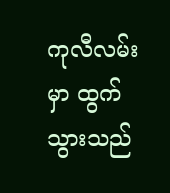ကုလီလမ်းမှာ ထွက်သွားသည်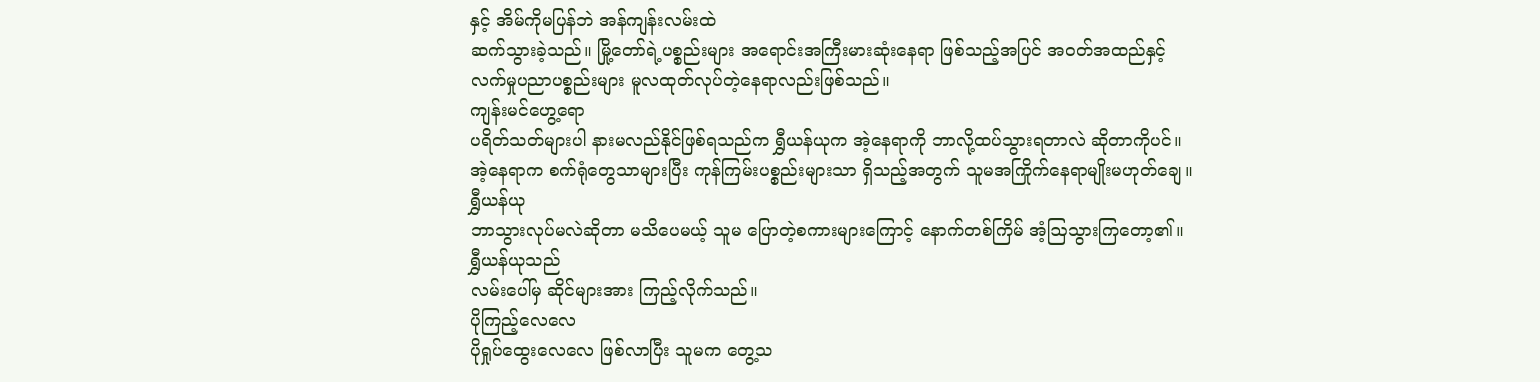နှင့် အိမ်ကိုမပြန်ဘဲ အန်ကျန်းလမ်းထဲ
ဆက်သွားခဲ့သည်။ မြို့တော်ရဲ့ပစ္စည်းများ အရောင်းအကြီးမားဆုံးနေရာ ဖြစ်သည့်အပြင် အ၀တ်အထည်နှင့်
လက်မှုပညာပစ္စည်းများ မူလထုတ်လုပ်တဲ့နေရာလည်းဖြစ်သည်။
ကျန်းမင်ဟွေ့ရော
ပရိတ်သတ်များပါ နားမလည်နိုင်ဖြစ်ရသည်က ရွှီယန်ယုက အဲ့နေရာကို ဘာလို့ထပ်သွားရတာလဲ ဆိုတာကိုပင်။
အဲ့နေရာက စက်ရုံတွေသာများပြီး ကုန်ကြမ်းပစ္စည်းများသာ ရှိသည့်အတွက် သူမအကြိုက်နေရာမျိုးမဟုတ်ချေ။
ရွှီယန်ယု
ဘာသွားလုပ်မလဲဆိုတာ မသိပေမယ့် သူမ ပြောတဲ့စကားများကြောင့် နောက်တစ်ကြိမ် အံ့ဩသွားကြတော့၏။
ရွှီယန်ယုသည်
လမ်းပေါ်မှ ဆိုင်များအား ကြည့်လိုက်သည်။
ပိုကြည့်လေလေ
ပိုရှုပ်ထွေးလေလေ ဖြစ်လာပြီး သူမက တွေ့သ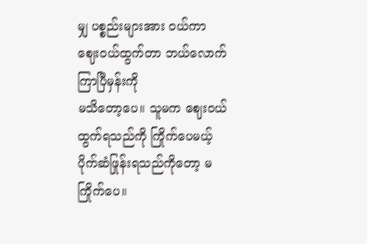မျှ ပစ္စည်းများအား ၀ယ်ကာ ဈေး၀ယ်ထွက်တာ ဘယ်လောက်ကြာပြီမှန်းကို
မသိတော့ပေ။ သူမက ဈေး၀ယ်ထွက်ရသည်ကို ကြိုက်ပေမယ့် ပိုက်ဆံဖြုန်းရသည်ကိုတော့ မကြိုက်ပေ။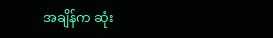အချိန်က ဆုံး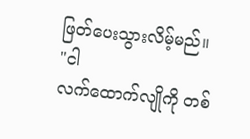ဖြတ်ပေးသွားလိမ့်မည်။
"ငါ
လက်ထောက်လျိုကို တစ်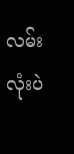လမ်းလုံးပဲ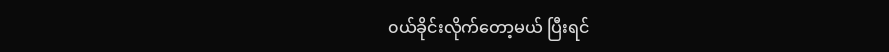၀ယ်ခိုင်းလိုက်တော့မယ် ပြီးရင်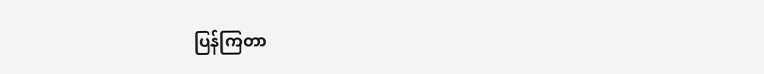ပြန်ကြတာ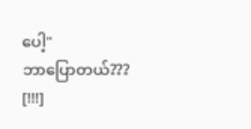ပေါ့"
ဘာပြောတယ်???
[!!!]